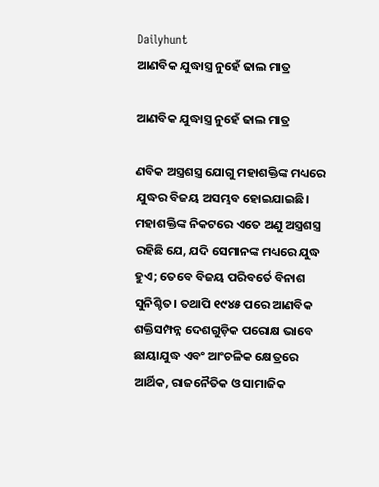Dailyhunt
ଆଣବିକ ଯୁଦ୍ଧାସ୍ତ୍ର ନୁହେଁ ଢାଲ ମାତ୍ର

ଆଣବିକ ଯୁଦ୍ଧାସ୍ତ୍ର ନୁହେଁ ଢାଲ ମାତ୍ର

ଣବିକ ଅସ୍ତ୍ରଶସ୍ତ୍ର ଯୋଗୁ ମହାଶକ୍ତିଙ୍କ ମଧ୍ୟରେ ଯୁଦ୍ଧର ବିଜୟ ଅସମ୍ଭବ ହୋଇଯାଇଛି। ମହାଶକ୍ତିଙ୍କ ନିକଟରେ ଏତେ ଅଣୁ ଅସ୍ତ୍ରଶସ୍ତ୍ର ରହିଛି ଯେ, ଯଦି ସେମାନଙ୍କ ମଧ୍ୟରେ ଯୁଦ୍ଧ ହୁଏ; ତେବେ ବିଜୟ ପରିବର୍ତେ ବିନାଶ ସୁନିଶ୍ଚିତ। ତଥାପି ୧୯୪୫ ପରେ ଆଣବିକ ଶକ୍ତିସମ୍ପନ୍ନ ଦେଶଗୁଡ଼ିକ ପରୋକ୍ଷ ଭାବେ ଛାୟାଯୁଦ୍ଧ ଏବଂ ଆଂଚଳିକ କ୍ଷେତ୍ରରେ ଆର୍ଥିକ, ରାଜନୈତିକ ଓ ସାମାଜିକ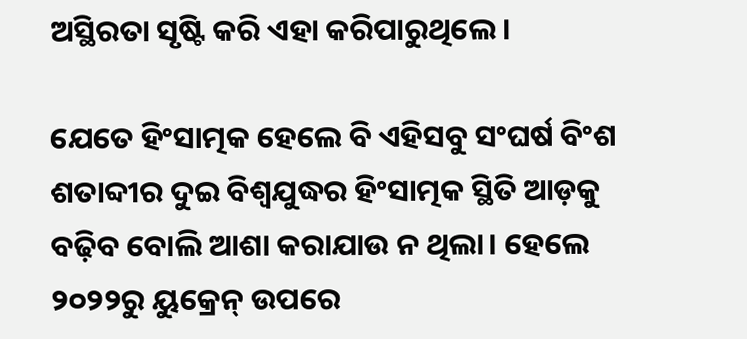ଅସ୍ଥିରତା ସୃଷ୍ଟି କରି ଏହା କରିପାରୁଥିଲେ।

ଯେତେ ହିଂସାତ୍ମକ ହେଲେ ବି ଏହିସବୁ ସଂଘର୍ଷ ବିଂଶ ଶତାବ୍ଦୀର ଦୁଇ ବିଶ୍ୱଯୁଦ୍ଧର ହିଂସାତ୍ମକ ସ୍ଥିତି ଆଡ଼କୁ ବଢ଼ିବ ବୋଲି ଆଶା କରାଯାଉ ନ ଥିଲା। ହେଲେ ୨୦୨୨ରୁ ୟୁକ୍ରେନ୍‌ ଉପରେ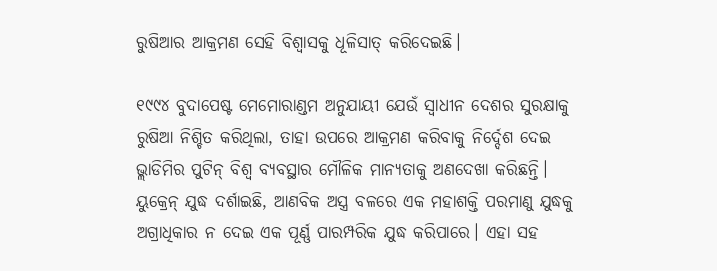ରୁଷିଆର ଆକ୍ରମଣ ସେହି ବିଶ୍ୱାସକୁ ଧୂଳିସାତ୍‌ କରିଦେଇଛି।

୧୯୯୪ ବୁଦାପେଷ୍ଟ ମେମୋରାଣ୍ଡମ ଅନୁଯାୟୀ ଯେଉଁ ସ୍ୱାଧୀନ ଦେଶର ସୁରକ୍ଷାକୁ ରୁଷିଆ ନିଶ୍ଚିତ କରିଥିଲା, ତାହା ଉପରେ ଆକ୍ରମଣ କରିବାକୁ ନିର୍ଦ୍ଦେଶ ଦେଇ ଭ୍ଲାଡିମିର ପୁଟିନ୍‌ ବିଶ୍ୱ ବ୍ୟବସ୍ଥାର ମୌଳିକ ମାନ୍ୟତାକୁ ଅଣଦେଖା କରିଛନ୍ତି। ୟୁକ୍ରେନ୍‌ ଯୁଦ୍ଧ ଦର୍ଶାଇଛି, ଆଣବିକ ଅସ୍ତ୍ର ବଳରେ ଏକ ମହାଶକ୍ତି ପରମାଣୁ ଯୁଦ୍ଧକୁ ଅଗ୍ରାଧିକାର ନ ଦେଇ ଏକ ପୂର୍ଣ୍ଣ ପାରମ୍ପରିକ ଯୁଦ୍ଧ କରିପାରେ। ଏହା ସହ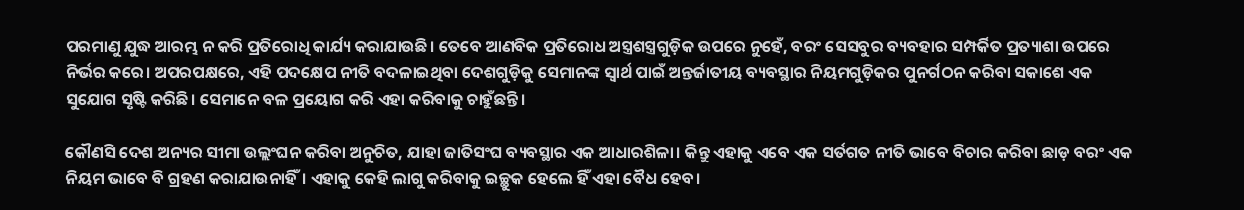ପରମାଣୁ ଯୁଦ୍ଧ ଆରମ୍ଭ ନ କରି ପ୍ରତିରୋଧି କାର୍ଯ୍ୟ କରାଯାଉଛି। ତେବେ ଆଣବିକ ପ୍ରତିରୋଧ ଅସ୍ତ୍ରଶସ୍ତ୍ରଗୁଡ଼ିକ ଉପରେ ନୁହେଁ, ବରଂ ସେସବୁର ବ୍ୟବହାର ସମ୍ପର୍କିତ ପ୍ରତ୍ୟାଶା ଉପରେ ନିର୍ଭର କରେ। ଅପରପକ୍ଷରେ, ଏହି ପଦକ୍ଷେପ ନୀତି ବଦଳାଇଥିବା ଦେଶଗୁଡ଼ିକୁ ସେମାନଙ୍କ ସ୍ୱାର୍ଥ ପାଇଁ ଅନ୍ତର୍ଜାତୀୟ ବ୍ୟବସ୍ଥାର ନିୟମଗୁଡ଼ିକର ପୁନର୍ଗଠନ କରିବା ସକାଶେ ଏକ ସୁଯୋଗ ସୃଷ୍ଟି କରିଛି। ସେମାନେ ବଳ ପ୍ରୟୋଗ କରି ଏହା କରିବାକୁ ଚାହୁଁଛନ୍ତି।

କୌଣସି ଦେଶ ଅନ୍ୟର ସୀମା ଉଲ୍ଲଂଘନ କରିବା ଅନୁଚିତ, ଯାହା ଜାତିସଂଘ ବ୍ୟବସ୍ଥାର ଏକ ଆଧାରଶିଳା। କିନ୍ତୁ ଏହାକୁ ଏବେ ଏକ ସର୍ତଗତ ନୀତି ଭାବେ ବିଚାର କରିବା ଛାଡ଼ ବରଂ ଏକ ନିୟମ ଭାବେ ବି ଗ୍ରହଣ କରାଯାଉନାହିଁ। ଏହାକୁ କେହି ଲାଗୁ କରିବାକୁ ଇଚ୍ଛୁକ ହେଲେ ହିଁ ଏହା ବୈଧ ହେବ।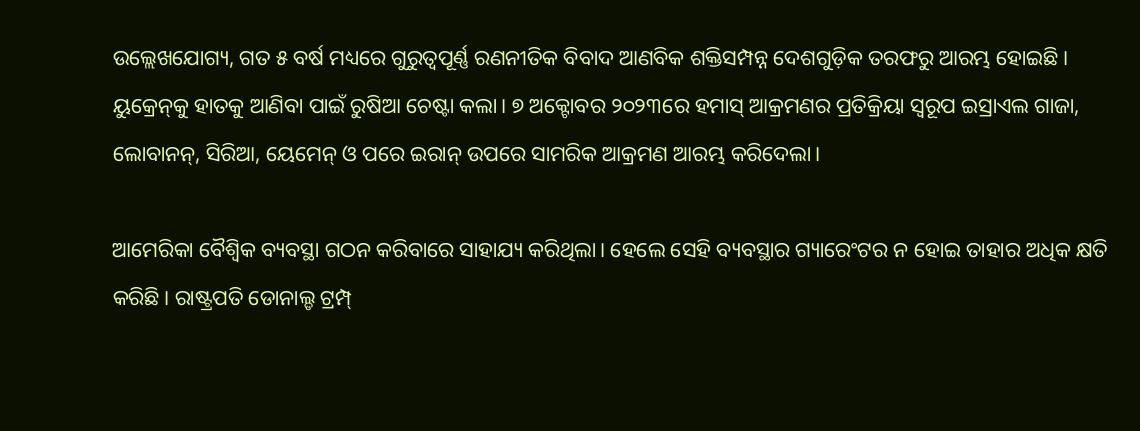ଉଲ୍ଲେଖଯୋଗ୍ୟ, ଗତ ୫ ବର୍ଷ ମଧ୍ୟରେ ଗୁରୁତ୍ୱପୂର୍ଣ୍ଣ ରଣନୀତିକ ବିବାଦ ଆଣବିକ ଶକ୍ତିସମ୍ପନ୍ନ ଦେଶଗୁଡ଼ିକ ତରଫରୁ ଆରମ୍ଭ ହୋଇଛି। ୟୁକ୍ରେନ୍‌କୁ ହାତକୁ ଆଣିବା ପାଇଁ ରୁଷିଆ ଚେଷ୍ଟା କଲା। ୭ ଅକ୍ଟୋବର ୨୦୨୩ରେ ହମାସ୍‌ ଆକ୍ରମଣର ପ୍ରତିକ୍ରିୟା ସ୍ୱରୂପ ଇସ୍ରାଏଲ ଗାଜା, ଲୋବାନନ୍‌, ସିରିଆ, ୟେମେନ୍‌ ଓ ପରେ ଇରାନ୍‌ ଉପରେ ସାମରିକ ଆକ୍ରମଣ ଆରମ୍ଭ କରିଦେଲା।

ଆମେରିକା ବୈଶ୍ୱିକ ବ୍ୟବସ୍ଥା ଗଠନ କରିବାରେ ସାହାଯ୍ୟ କରିଥିଲା। ହେଲେ ସେହି ବ୍ୟବସ୍ଥାର ଗ୍ୟାରେଂଟର ନ ହୋଇ ତାହାର ଅଧିକ କ୍ଷତି କରିଛି। ରାଷ୍ଟ୍ରପତି ଡୋନାଲ୍ଡ ଟ୍ରମ୍ପ୍‌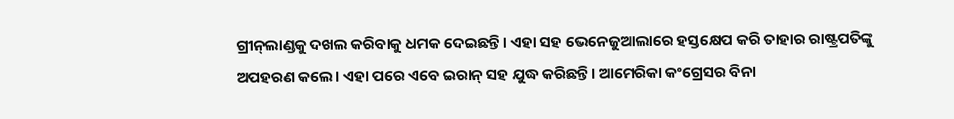ଗ୍ରୀନ୍‌ଲାଣ୍ଡକୁ ଦଖଲ କରିବାକୁ ଧମକ ଦେଇଛନ୍ତି। ଏହା ସହ ଭେନେଜୁଆଲାରେ ହସ୍ତକ୍ଷେପ କରି ତାହାର ରାଷ୍ଟ୍ରପତିଙ୍କୁ ଅପହରଣ କଲେ। ଏହା ପରେ ଏବେ ଇରାନ୍‌ ସହ ଯୁଦ୍ଧ କରିଛନ୍ତି। ଆମେରିକା କଂଗ୍ରେସର ବିନା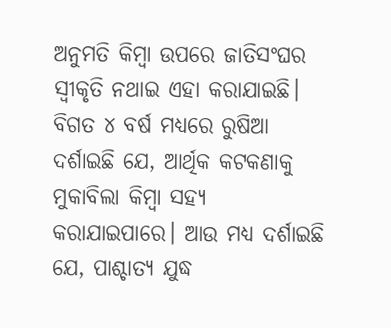ଅନୁମତି କିମ୍ବା ଉପରେ ଜାତିସଂଘର ସ୍ୱୀକୃତି ନଥାଇ ଏହା କରାଯାଇଛି। ବିଗତ ୪ ବର୍ଷ ମଧ୍ୟରେ ରୁଷିଆ ଦର୍ଶାଇଛି ଯେ, ଆର୍ଥିକ କଟକଣାକୁ ମୁକାବିଲା କିମ୍ବା ସହ୍ୟ କରାଯାଇପାରେ। ଆଉ ମଧ୍ୟ ଦର୍ଶାଇଛି ଯେ, ପାଶ୍ଚାତ୍ୟ ଯୁଦ୍ଧ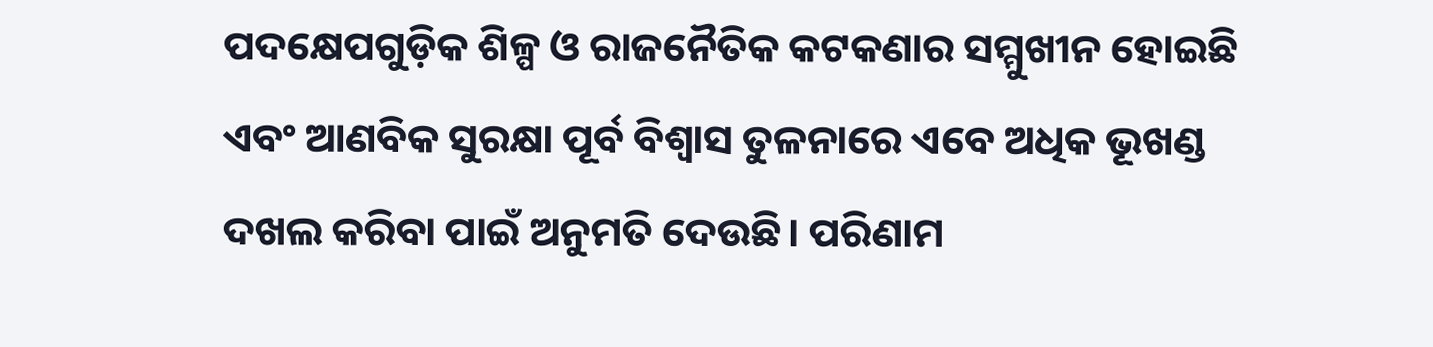ପଦକ୍ଷେପଗୁଡ଼ିକ ଶିଳ୍ପ ଓ ରାଜନୈତିକ କଟକଣାର ସମ୍ମୁଖୀନ ହୋଇଛି ଏବଂ ଆଣବିକ ସୁରକ୍ଷା ପୂର୍ବ ବିଶ୍ୱାସ ତୁଳନାରେ ଏବେ ଅଧିକ ଭୂଖଣ୍ଡ ଦଖଲ କରିବା ପାଇଁ ଅନୁମତି ଦେଉଛି। ପରିଣାମ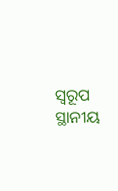ସ୍ୱରୂପ ସ୍ଥାନୀୟ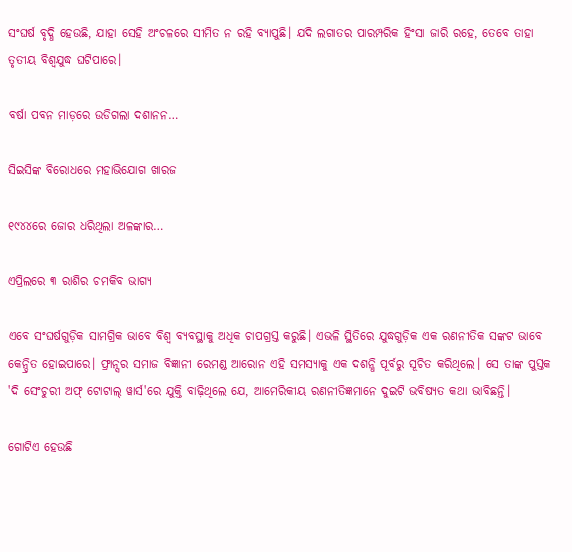ସଂଘର୍ଷ ବୃଦ୍ଧି ହେଉଛି, ଯାହା ସେହି ଅଂଚଳରେ ସୀମିତ ନ ରହି ବ୍ୟାପୁଛି। ଯଦି ଲଗାତର ପାରମ୍ପରିକ ହିଂସା ଜାରି ରହେ, ତେବେ ତାହା ତୃତୀୟ ବିଶ୍ୱଯୁଦ୍ଧ ଘଟିପାରେ।

ବର୍ଷା ପବନ ମାଡ଼ରେ ଉଡିଗଲା ଦଶାନନ…

ସିଇସିଙ୍କ ବିରୋଧରେ ମହାଭିଯୋଗ ଖାରଜ

୧୯୪୪ରେ ଜୋର ଧରିଥିଲା ଅଳଙ୍କାର…

ଏପ୍ରିଲରେ ୩ ରାଶିର ଚମକିବ ଭାଗ୍ୟ

ଏବେ ସଂଘର୍ଷଗୁଡ଼ିକ ସାମଗ୍ରିକ ଭାବେ ବିଶ୍ୱ ବ୍ୟବସ୍ଥାକୁ ଅଧିକ ଚାପଗ୍ରସ୍ତ କରୁଛି। ଏଭଳି ସ୍ଥିତିରେ ଯୁଦ୍ଧଗୁଡ଼ିକ ଏକ ରଣନୀତିକ ସଙ୍କଟ ଭାବେ କେନ୍ଦ୍ରିତ ହୋଇପାରେ। ଫ୍ରାନ୍ସର ସମାଜ ବିଜ୍ଞାନୀ ରେମଣ୍ଡ ଆରୋନ ଏହି ସମସ୍ୟାକୁ ଏକ ଦଶନ୍ଧି ପୂର୍ବରୁ ସୂଚିତ କରିଥିଲେ। ସେ ତାଙ୍କ ପୁସ୍ତକ 'ଦି ସେଂଚୁରୀ ଅଫ୍‌ ଟୋଟାଲ୍‌ ୱାର୍ସ'ରେ ଯୁକ୍ତି ବାଢ଼ିଥିଲେ ଯେ, ଆମେରିକୀୟ ରଣନୀତିଜ୍ଞମାନେ ଦୁଇଟି ଭବିଷ୍ୟତ କଥା ଭାବିଛନ୍ତି।

ଗୋଟିଏ ହେଉଛି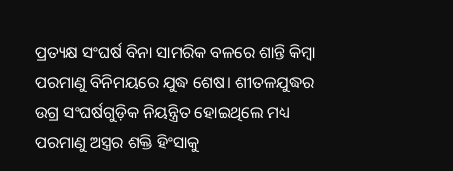ପ୍ରତ୍ୟକ୍ଷ ସଂଘର୍ଷ ବିନା ସାମରିକ ବଳରେ ଶାନ୍ତି କିମ୍ବା ପରମାଣୁ ବିନିମୟରେ ଯୁଦ୍ଧ ଶେଷ। ଶୀତଳଯୁଦ୍ଧର ଉଗ୍ର ସଂଘର୍ଷଗୁଡ଼ିକ ନିୟନ୍ତ୍ରିତ ହୋଇଥିଲେ ମଧ୍ୟ ପରମାଣୁ ଅସ୍ତ୍ରର ଶକ୍ତି ହିଂସାକୁ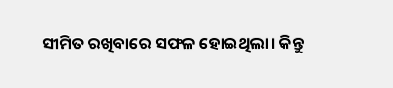ସୀମିତ ରଖିବାରେ ସଫଳ ହୋଇଥିଲା। କିନ୍ତୁ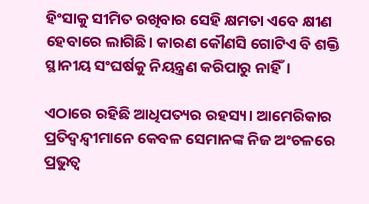ହିଂସାକୁ ସୀମିତ ରଖିବାର ସେହି କ୍ଷମତା ଏବେ କ୍ଷୀଣ ହେବାରେ ଲାଗିଛି। କାରଣ କୌଣସି ଗୋଟିଏ ବି ଶକ୍ତି ସ୍ଥାନୀୟ ସଂଘର୍ଷକୁ ନିୟନ୍ତ୍ରଣ କରିପାରୁ ନାହିଁ।

ଏଠାରେ ରହିଛି ଆଧିପତ୍ୟର ରହସ୍ୟ। ଆମେରିକାର ପ୍ରତିଦ୍ୱନ୍ଦ୍ୱୀମାନେ କେବଳ ସେମାନଙ୍କ ନିଜ ଅଂଚଳରେ ପ୍ରଭୁତ୍ୱ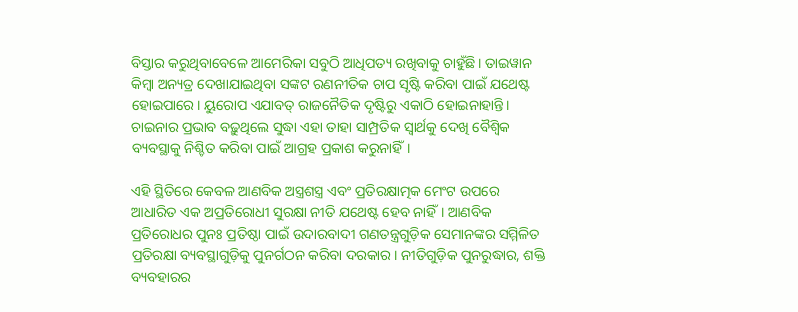ବିସ୍ତାର କରୁଥିବାବେଳେ ଆମେରିକା ସବୁଠି ଆଧିପତ୍ୟ ରଖିବାକୁ ଚାହୁଁଛି। ତାଇୱାନ କିମ୍ବା ଅନ୍ୟତ୍ର ଦେଖାଯାଇଥିବା ସଙ୍କଟ ରଣନୀତିକ ଚାପ ସୃଷ୍ଟି କରିବା ପାଇଁ ଯଥେଷ୍ଟ ହୋଇପାରେ। ୟୁରୋପ ଏଯାବତ୍‌ ରାଜନୈତିକ ଦୃଷ୍ଟିରୁ ଏକାଠି ହୋଇନାହାନ୍ତି। ଚାଇନାର ପ୍ରଭାବ ବଢ଼ୁଥିଲେ ସୁଦ୍ଧା ଏହା ତାହା ସାମ୍ପ୍ରତିକ ସ୍ୱାର୍ଥକୁ ଦେଖି ବୈଶ୍ୱିକ ବ୍ୟବସ୍ଥାକୁ ନିଶ୍ଚିତ କରିବା ପାଇଁ ଆଗ୍ରହ ପ୍ରକାଶ କରୁନାହିଁ।

ଏହି ସ୍ଥିତିରେ କେବଳ ଆଣବିକ ଅସ୍ତ୍ରଶସ୍ତ୍ର ଏବଂ ପ୍ରତିରକ୍ଷାତ୍ମକ ମେଂଟ ଉପରେ ଆଧାରିତ ଏକ ଅପ୍ରତିରୋଧୀ ସୁରକ୍ଷା ନୀତି ଯଥେଷ୍ଟ ହେବ ନାହିଁ। ଆଣବିକ ପ୍ରତିରୋଧର ପୁନଃ ପ୍ରତିଷ୍ଠା ପାଇଁ ଉଦାରବାଦୀ ଗଣତନ୍ତ୍ରଗୁଡ଼ିକ ସେମାନଙ୍କର ସମ୍ମିଳିତ ପ୍ରତିରକ୍ଷା ବ୍ୟବସ୍ଥାଗୁଡ଼ିକୁ ପୁନର୍ଗଠନ କରିବା ଦରକାର। ନୀତିଗୁଡ଼ିକ ପୁନରୁଦ୍ଧାର, ଶକ୍ତି ବ୍ୟବହାରର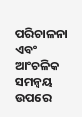ପରିଚାଳନା ଏବଂ ଆଂଚଳିକ ସମନ୍ୱୟ ଉପରେ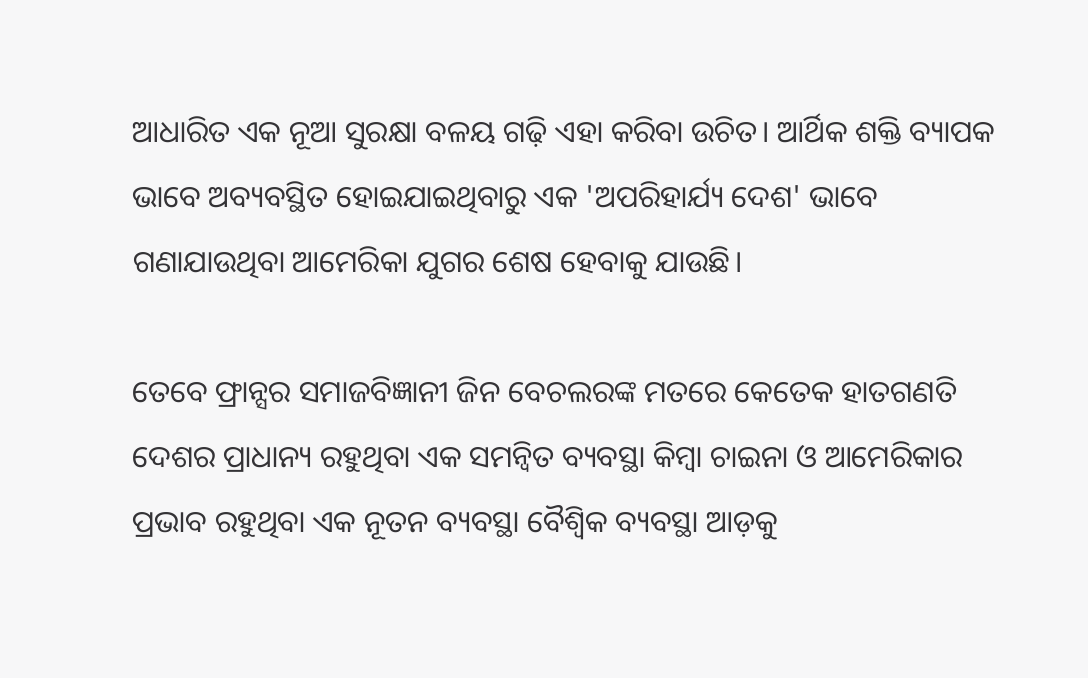ଆଧାରିତ ଏକ ନୂଆ ସୁରକ୍ଷା ବଳୟ ଗଢ଼ି ଏହା କରିବା ଉଚିତ। ଆର୍ଥିକ ଶକ୍ତି ବ୍ୟାପକ ଭାବେ ଅବ୍ୟବସ୍ଥିତ ହୋଇଯାଇଥିବାରୁ ଏକ 'ଅପରିହାର୍ଯ୍ୟ ଦେଶ' ଭାବେ ଗଣାଯାଉଥିବା ଆମେରିକା ଯୁଗର ଶେଷ ହେବାକୁ ଯାଉଛି।

ତେବେ ଫ୍ରାନ୍ସର ସମାଜବିଜ୍ଞାନୀ ଜିନ ବେଚଲରଙ୍କ ମତରେ କେତେକ ହାତଗଣତି ଦେଶର ପ୍ରାଧାନ୍ୟ ରହୁଥିବା ଏକ ସମନ୍ୱିତ ବ୍ୟବସ୍ଥା କିମ୍ବା ଚାଇନା ଓ ଆମେରିକାର ପ୍ରଭାବ ରହୁଥିବା ଏକ ନୂତନ ବ୍ୟବସ୍ଥା ବୈଶ୍ୱିକ ବ୍ୟବସ୍ଥା ଆଡ଼କୁ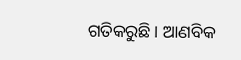ଗତିକରୁଛି। ଆଣବିକ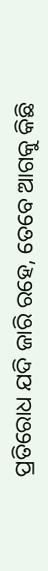ପ୍ରତିରୋଧ ଯଦି ଜାରି ରହେ, ତେବେ ଆଗକୁ କିଛି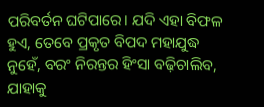ପରିବର୍ତନ ଘଟିପାରେ। ଯଦି ଏହା ବିଫଳ ହୁଏ, ତେବେ ପ୍ରକୃତ ବିପଦ ମହାଯୁଦ୍ଧ ନୁହେଁ, ବରଂ ନିରନ୍ତର ହିଂସା ବଢ଼ିଚାଲିବ, ଯାହାକୁ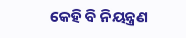କେହି ବି ନିୟନ୍ତ୍ରଣ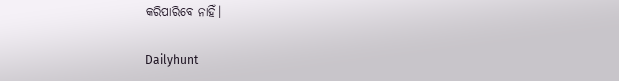କରିପାରିବେ ନାହିଁ।

Dailyhunt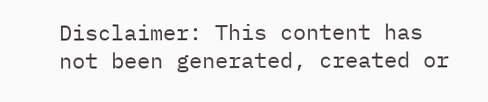Disclaimer: This content has not been generated, created or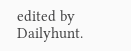edited by Dailyhunt.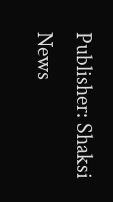Publisher: Shaksi News